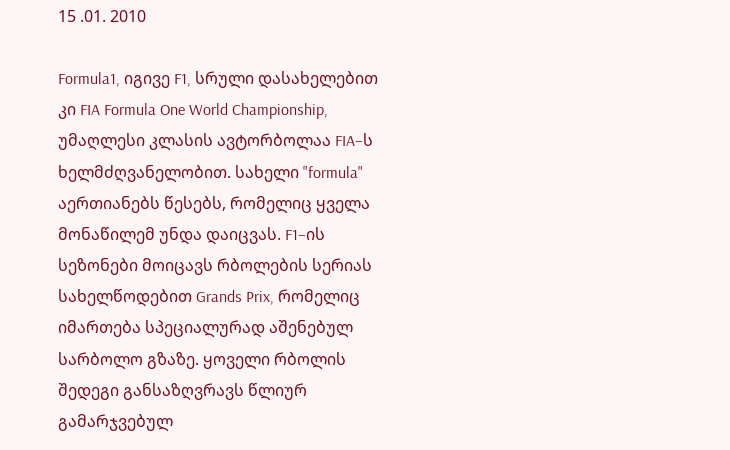15 .01. 2010

Formula1, იგივე F1, სრული დასახელებით კი FIA Formula One World Championship, უმაღლესი კლასის ავტორბოლაა FIA–ს ხელმძღვანელობით. სახელი "formula" აერთიანებს წესებს, რომელიც ყველა მონაწილემ უნდა დაიცვას. F1–ის სეზონები მოიცავს რბოლების სერიას სახელწოდებით Grands Prix, რომელიც იმართება სპეციალურად აშენებულ სარბოლო გზაზე. ყოველი რბოლის შედეგი განსაზღვრავს წლიურ გამარჯვებულ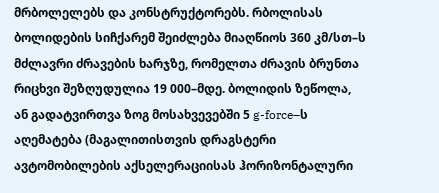მრბოლელებს და კონსტრუქტორებს. რბოლისას ბოლიდების სიჩქარემ შეიძლება მიაღწიოს 360 კმ/სთ–ს მძლავრი ძრავების ხარჯზე, რომელთა ძრავის ბრუნთა რიცხვი შეზღუდულია 19 000–მდე. ბოლიდის ზეწოლა, ან გადატვირთვა ზოგ მოსახვევებში 5 g-force–ს აღემატება (მაგალითისთვის დრაგსტერი ავტომობილების აქსელერაციისას ჰორიზონტალური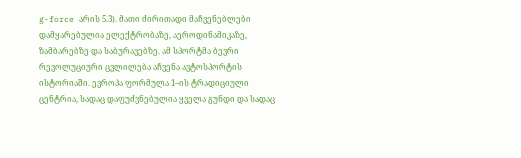g-force არის 5.3). მათი ძირითადი მაჩვენებლები დამყარებულია ელექტრობაზე, აეროდინამიკაზე, ზამბარებზე და საბურავებზე. ამ სპორტმა ბევრი რევოლუციური ცვლილება აჩვენა ავტოსპორტის ისტორიაში. ევროპა ფორმულა 1–ის ტრადიციული ცენტრია, სადაც დაფუძვნებულია ყველა გუნდი და სადაც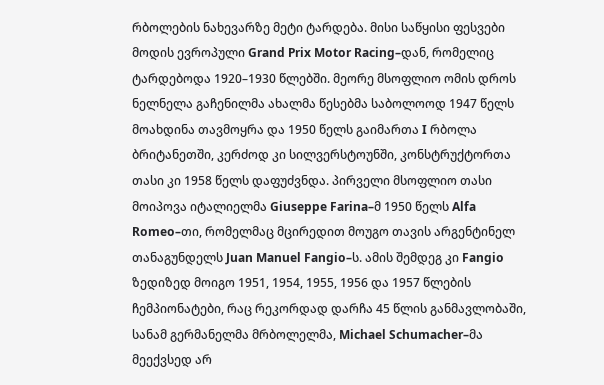რბოლების ნახევარზე მეტი ტარდება. მისი საწყისი ფესვები მოდის ევროპული Grand Prix Motor Racing–დან, რომელიც ტარდებოდა 1920–1930 წლებში. მეორე მსოფლიო ომის დროს ნელნელა გაჩენილმა ახალმა წესებმა საბოლოოდ 1947 წელს მოახდინა თავმოყრა და 1950 წელს გაიმართა I რბოლა ბრიტანეთში, კერძოდ კი სილვერსტოუნში, კონსტრუქტორთა თასი კი 1958 წელს დაფუძვნდა. პირველი მსოფლიო თასი მოიპოვა იტალიელმა Giuseppe Farina–მ 1950 წელს Alfa Romeo–თი, რომელმაც მცირედით მოუგო თავის არგენტინელ თანაგუნდელს Juan Manuel Fangio–ს. ამის შემდეგ კი Fangio ზედიზედ მოიგო 1951, 1954, 1955, 1956 და 1957 წლების ჩემპიონატები, რაც რეკორდად დარჩა 45 წლის განმავლობაში, სანამ გერმანელმა მრბოლელმა, Michael Schumacher–მა მეექვსედ არ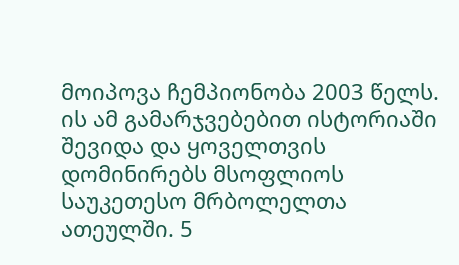მოიპოვა ჩემპიონობა 2003 წელს. ის ამ გამარჯვებებით ისტორიაში შევიდა და ყოველთვის დომინირებს მსოფლიოს საუკეთესო მრბოლელთა ათეულში. 5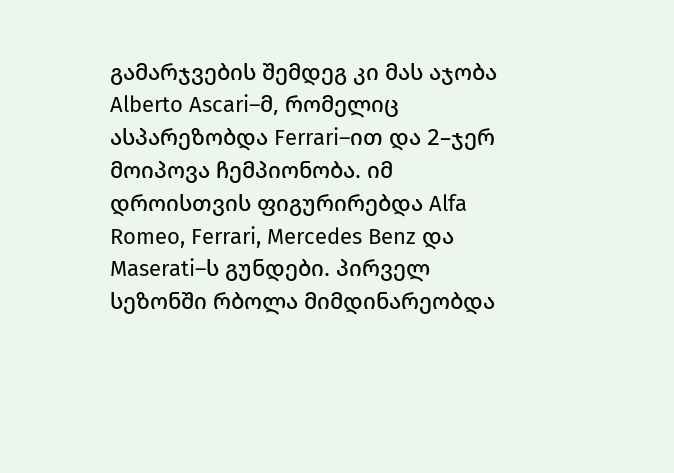გამარჯვების შემდეგ კი მას აჯობა Alberto Ascari–მ, რომელიც ასპარეზობდა Ferrari–ით და 2–ჯერ მოიპოვა ჩემპიონობა. იმ დროისთვის ფიგურირებდა Alfa Romeo, Ferrari, Mercedes Benz და Maserati–ს გუნდები. პირველ სეზონში რბოლა მიმდინარეობდა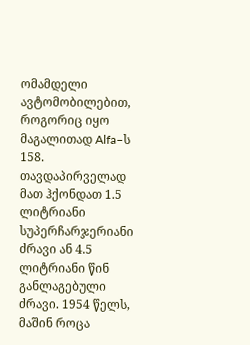ომამდელი ავტომობილებით, როგორიც იყო მაგალითად Alfa–ს 158. თავდაპირველად მათ ჰქონდათ 1.5 ლიტრიანი სუპერჩარჯერიანი ძრავი ან 4.5 ლიტრიანი წინ განლაგებული ძრავი. 1954 წელს, მაშინ როცა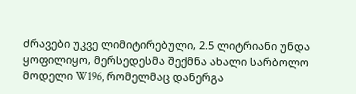ძრავები უკვე ლიმიტირებული, 2.5 ლიტრიანი უნდა ყოფილიყო, მერსედესმა შექმნა ახალი სარბოლო მოდელი W196, რომელმაც დანერგა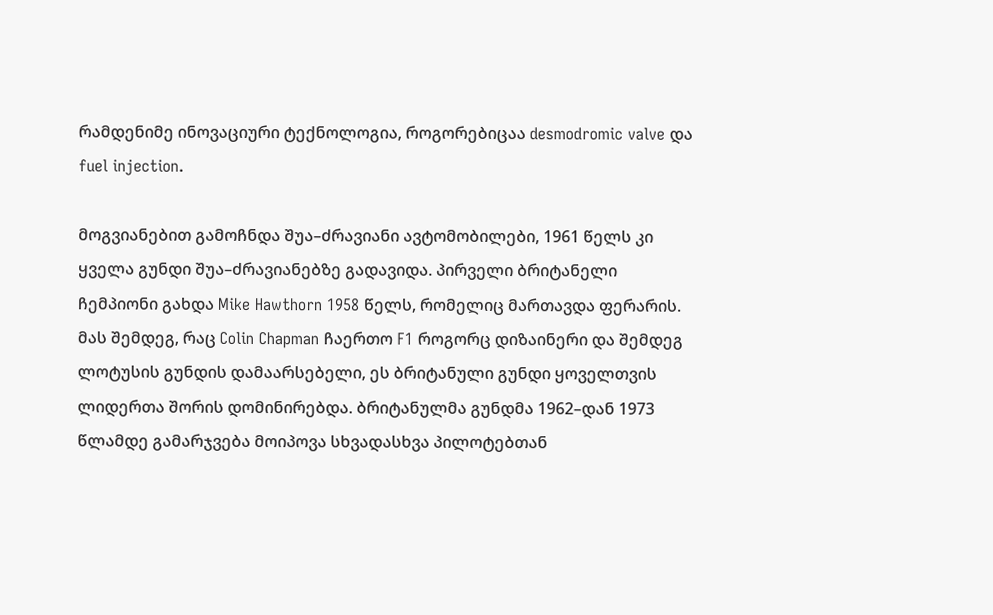რამდენიმე ინოვაციური ტექნოლოგია, როგორებიცაა desmodromic valve და fuel injection.

მოგვიანებით გამოჩნდა შუა–ძრავიანი ავტომობილები, 1961 წელს კი ყველა გუნდი შუა–ძრავიანებზე გადავიდა. პირველი ბრიტანელი ჩემპიონი გახდა Mike Hawthorn 1958 წელს, რომელიც მართავდა ფერარის. მას შემდეგ, რაც Colin Chapman ჩაერთო F1 როგორც დიზაინერი და შემდეგ ლოტუსის გუნდის დამაარსებელი, ეს ბრიტანული გუნდი ყოველთვის ლიდერთა შორის დომინირებდა. ბრიტანულმა გუნდმა 1962–დან 1973 წლამდე გამარჯვება მოიპოვა სხვადასხვა პილოტებთან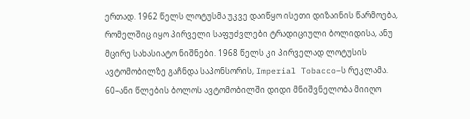ერთად. 1962 წელს ლოტუსმა უკვე დაიწყო ისეთი დიზაინის წარმოება, რომელშიც იყო პირველი საფუძვლები ტრადიციული ბოლიდისა, ანუ მცირე სახასიატო ნიშნები. 1968 წელს კი პირველად ლოტუსის ავტომობილზე გაჩნდა საპონსორის, Imperial Tobacco–ს რეკლამა. 60–ანი წლების ბოლოს ავტომობილში დიდი მნიშვნელობა მიიღო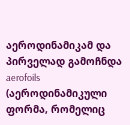აეროდინამიკამ და პირველად გამოჩნდა aerofoils (აეროდინამიკული ფორმა, რომელიც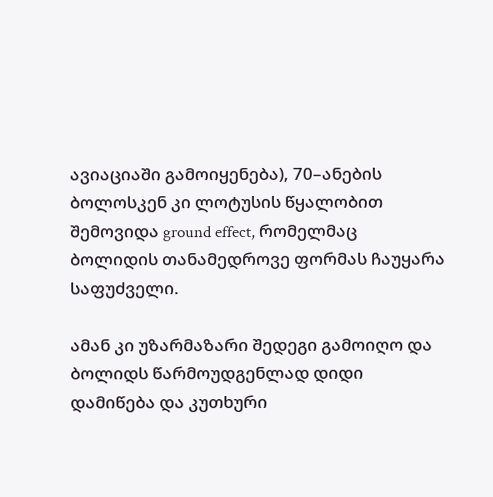ავიაციაში გამოიყენება), 70–ანების ბოლოსკენ კი ლოტუსის წყალობით შემოვიდა ground effect, რომელმაც ბოლიდის თანამედროვე ფორმას ჩაუყარა საფუძველი.

ამან კი უზარმაზარი შედეგი გამოიღო და ბოლიდს წარმოუდგენლად დიდი დამიწება და კუთხური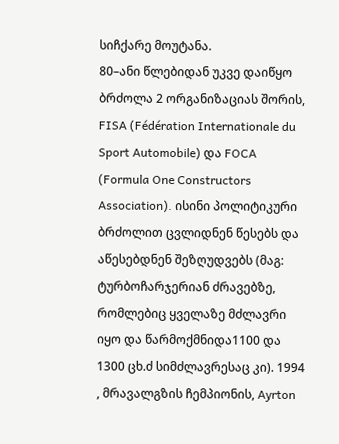სიჩქარე მოუტანა.
80–ანი წლებიდან უკვე დაიწყო ბრძოლა 2 ორგანიზაციას შორის, FISA (Fédération Internationale du Sport Automobile) და FOCA (Formula One Constructors Association). ისინი პოლიტიკური ბრძოლით ცვლიდნენ წესებს და აწესებდნენ შეზღუდვებს (მაგ: ტურბოჩარჯერიან ძრავებზე, რომლებიც ყველაზე მძლავრი იყო და წარმოქმნიდა1100 და 1300 ცხ.ძ სიმძლავრესაც კი). 1994 , მრავალგზის ჩემპიონის, Ayrton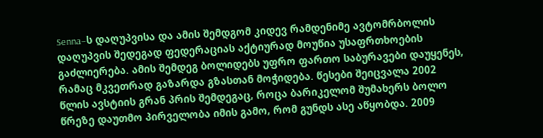Senna–ს დაღუპვისა და ამის შემდგომ კიდევ რამდენიმე ავტომრბოლის დაღუპვის შედეგად ფედერაციას აქტიურად მოუწია უსაფრთხოების გაძლიერება. ამის შემდეგ ბოლიდებს უფრო ფართო საბურავები დაუყენეს, რამაც მკვეთრად გაზარდა გზასთან მოჭიდება. წესები შეიცვალა 2002 წლის ავსტიის გრან პრის შემდეგაც, როცა ბარიკელომ შუმახერს ბოლო წრეზე დაუთმო პირველობა იმის გამო, რომ გუნდს ასე აწყობდა. 2009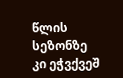წლის სეზონზე კი ეჭვქვეშ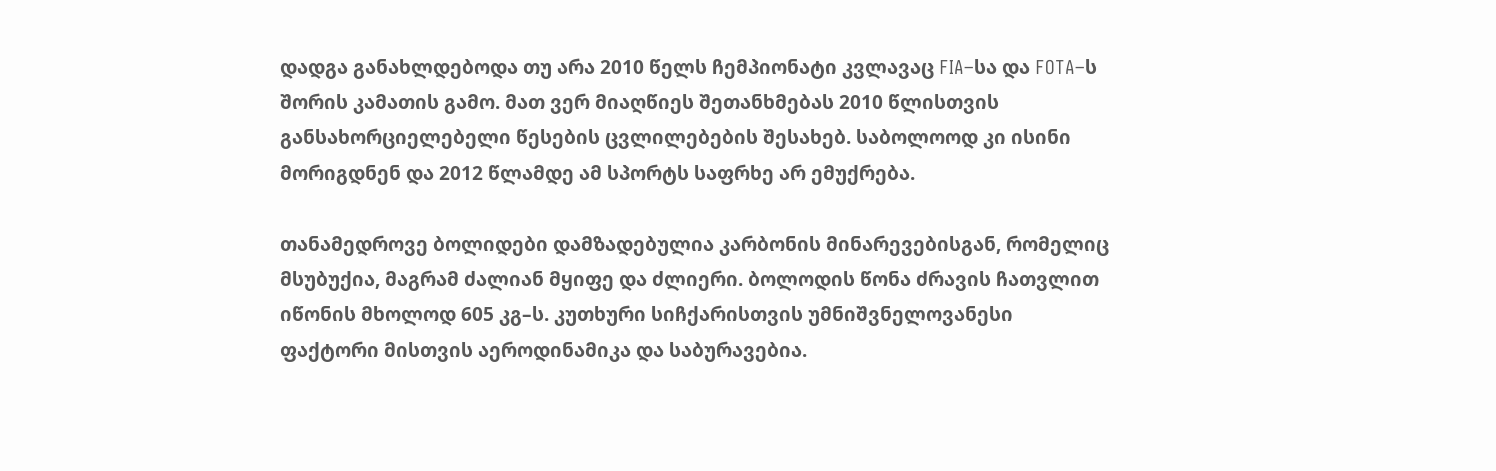დადგა განახლდებოდა თუ არა 2010 წელს ჩემპიონატი კვლავაც FIA–სა და FOTA–ს შორის კამათის გამო. მათ ვერ მიაღწიეს შეთანხმებას 2010 წლისთვის განსახორციელებელი წესების ცვლილებების შესახებ. საბოლოოდ კი ისინი მორიგდნენ და 2012 წლამდე ამ სპორტს საფრხე არ ემუქრება.

თანამედროვე ბოლიდები დამზადებულია კარბონის მინარევებისგან, რომელიც მსუბუქია, მაგრამ ძალიან მყიფე და ძლიერი. ბოლოდის წონა ძრავის ჩათვლით იწონის მხოლოდ 605 კგ–ს. კუთხური სიჩქარისთვის უმნიშვნელოვანესი ფაქტორი მისთვის აეროდინამიკა და საბურავებია.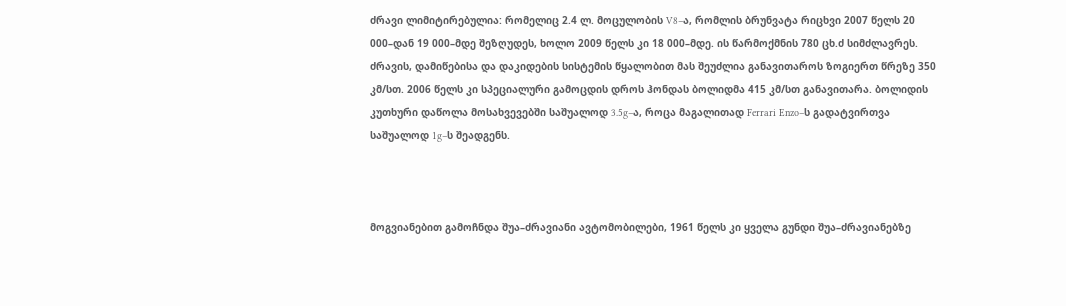ძრავი ლიმიტირებულია: რომელიც 2.4 ლ. მოცულობის V8–ა, რომლის ბრუნვატა რიცხვი 2007 წელს 20 000–დან 19 000–მდე შეზღუდეს, ხოლო 2009 წელს კი 18 000–მდე. ის წარმოქმნის 780 ცხ.ძ სიმძლავრეს. ძრავის, დამიწებისა და დაკიდების სისტემის წყალობით მას შეუძლია განავითაროს ზოგიერთ წრეზე 350 კმ/სთ. 2006 წელს კი სპეციალური გამოცდის დროს ჰონდას ბოლიდმა 415 კმ/სთ განავითარა. ბოლიდის კუთხური დაწოლა მოსახვევებში საშუალოდ 3.5g–ა, როცა მაგალითად Ferrari Enzo–ს გადატვირთვა საშუალოდ 1g–ს შეადგენს.



მოგვიანებით გამოჩნდა შუა–ძრავიანი ავტომობილები, 1961 წელს კი ყველა გუნდი შუა–ძრავიანებზე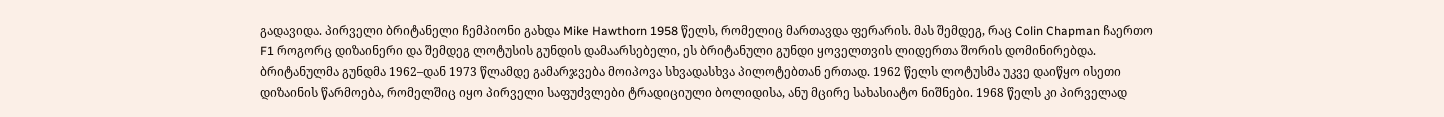გადავიდა. პირველი ბრიტანელი ჩემპიონი გახდა Mike Hawthorn 1958 წელს, რომელიც მართავდა ფერარის. მას შემდეგ, რაც Colin Chapman ჩაერთო F1 როგორც დიზაინერი და შემდეგ ლოტუსის გუნდის დამაარსებელი, ეს ბრიტანული გუნდი ყოველთვის ლიდერთა შორის დომინირებდა. ბრიტანულმა გუნდმა 1962–დან 1973 წლამდე გამარჯვება მოიპოვა სხვადასხვა პილოტებთან ერთად. 1962 წელს ლოტუსმა უკვე დაიწყო ისეთი დიზაინის წარმოება, რომელშიც იყო პირველი საფუძვლები ტრადიციული ბოლიდისა, ანუ მცირე სახასიატო ნიშნები. 1968 წელს კი პირველად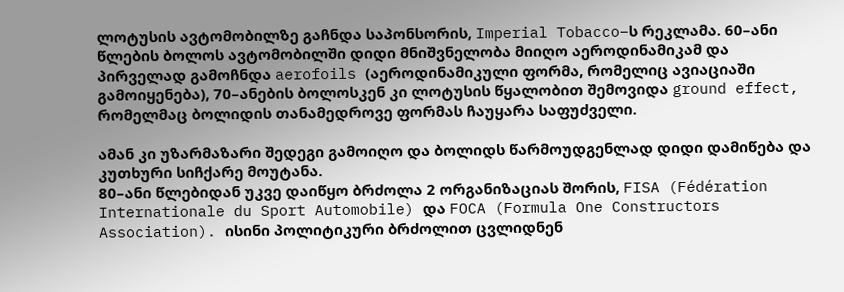ლოტუსის ავტომობილზე გაჩნდა საპონსორის, Imperial Tobacco–ს რეკლამა. 60–ანი წლების ბოლოს ავტომობილში დიდი მნიშვნელობა მიიღო აეროდინამიკამ და პირველად გამოჩნდა aerofoils (აეროდინამიკული ფორმა, რომელიც ავიაციაში გამოიყენება), 70–ანების ბოლოსკენ კი ლოტუსის წყალობით შემოვიდა ground effect, რომელმაც ბოლიდის თანამედროვე ფორმას ჩაუყარა საფუძველი.

ამან კი უზარმაზარი შედეგი გამოიღო და ბოლიდს წარმოუდგენლად დიდი დამიწება და კუთხური სიჩქარე მოუტანა.
80–ანი წლებიდან უკვე დაიწყო ბრძოლა 2 ორგანიზაციას შორის, FISA (Fédération Internationale du Sport Automobile) და FOCA (Formula One Constructors Association). ისინი პოლიტიკური ბრძოლით ცვლიდნენ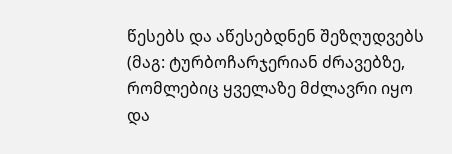წესებს და აწესებდნენ შეზღუდვებს (მაგ: ტურბოჩარჯერიან ძრავებზე, რომლებიც ყველაზე მძლავრი იყო და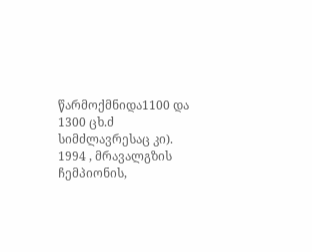წარმოქმნიდა1100 და 1300 ცხ.ძ სიმძლავრესაც კი). 1994 , მრავალგზის ჩემპიონის,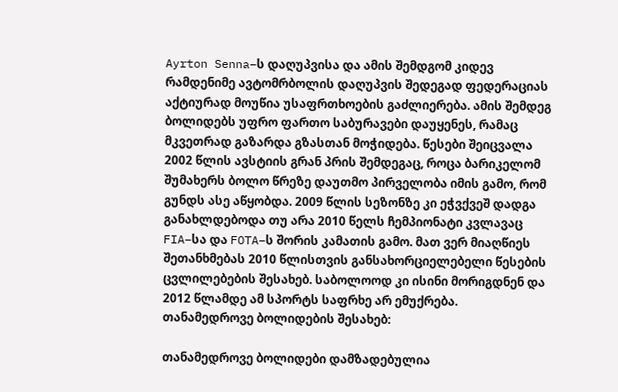Ayrton Senna–ს დაღუპვისა და ამის შემდგომ კიდევ რამდენიმე ავტომრბოლის დაღუპვის შედეგად ფედერაციას აქტიურად მოუწია უსაფრთხოების გაძლიერება. ამის შემდეგ ბოლიდებს უფრო ფართო საბურავები დაუყენეს, რამაც მკვეთრად გაზარდა გზასთან მოჭიდება. წესები შეიცვალა 2002 წლის ავსტიის გრან პრის შემდეგაც, როცა ბარიკელომ შუმახერს ბოლო წრეზე დაუთმო პირველობა იმის გამო, რომ გუნდს ასე აწყობდა. 2009 წლის სეზონზე კი ეჭვქვეშ დადგა განახლდებოდა თუ არა 2010 წელს ჩემპიონატი კვლავაც FIA–სა და FOTA–ს შორის კამათის გამო. მათ ვერ მიაღწიეს შეთანხმებას 2010 წლისთვის განსახორციელებელი წესების ცვლილებების შესახებ. საბოლოოდ კი ისინი მორიგდნენ და 2012 წლამდე ამ სპორტს საფრხე არ ემუქრება.
თანამედროვე ბოლიდების შესახებ:

თანამედროვე ბოლიდები დამზადებულია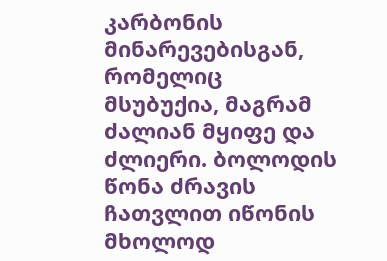კარბონის მინარევებისგან, რომელიც მსუბუქია, მაგრამ ძალიან მყიფე და ძლიერი. ბოლოდის წონა ძრავის ჩათვლით იწონის მხოლოდ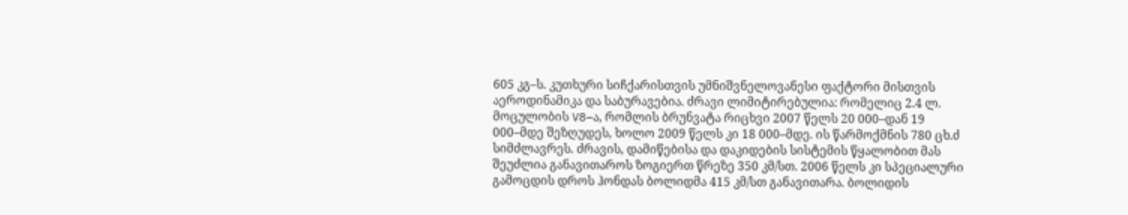605 კგ–ს. კუთხური სიჩქარისთვის უმნიშვნელოვანესი ფაქტორი მისთვის აეროდინამიკა და საბურავებია. ძრავი ლიმიტირებულია: რომელიც 2.4 ლ. მოცულობის V8–ა, რომლის ბრუნვატა რიცხვი 2007 წელს 20 000–დან 19 000–მდე შეზღუდეს, ხოლო 2009 წელს კი 18 000–მდე. ის წარმოქმნის 780 ცხ.ძ სიმძლავრეს. ძრავის, დამიწებისა და დაკიდების სისტემის წყალობით მას შეუძლია განავითაროს ზოგიერთ წრეზე 350 კმ/სთ. 2006 წელს კი სპეციალური გამოცდის დროს ჰონდას ბოლიდმა 415 კმ/სთ განავითარა. ბოლიდის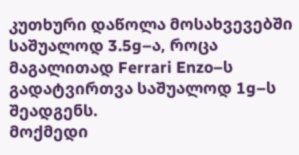კუთხური დაწოლა მოსახვევებში საშუალოდ 3.5g–ა, როცა მაგალითად Ferrari Enzo–ს გადატვირთვა საშუალოდ 1g–ს შეადგენს.
მოქმედი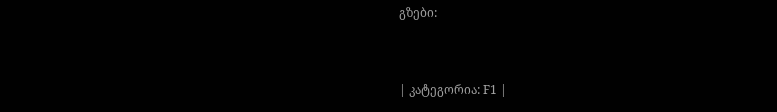გზები:


| კატეგორია: F1 |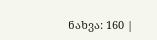ნახვა: 160 |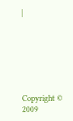|







Copyright © 2009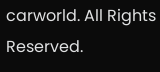carworld. All Rights Reserved.